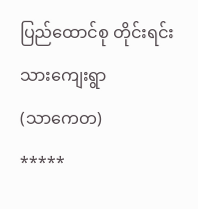ပြည်ထောင်စု တိုင်းရင်းသားကျေးရွာ
(သာကေတ)
*****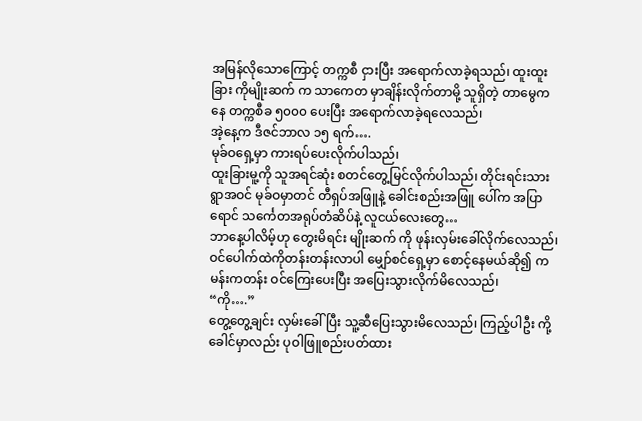အမြန်လိုသောကြောင့် တက္ကစီ ငှားပြီး အရောက်လာခဲ့ရသည်၊ ထူးထူးခြား ကိုမျိုးဆက် က သာကေတ မှာချိန်းလိုက်တာမို့ သူရှိတဲ့ တာမွေကနေ တက္ကစီခ ၅၀၀၀ ပေးပြီး အရောက်လာခဲ့ရလေသည်၊
အဲ့နေ့က ဒီဇင်ဘာလ ၁၅ ရက်….
မုခ်ဝရှေ့မှာ ကားရပ်ပေးလိုက်ပါသည်၊
ထူးခြားမူ့ကို သူအရင်ဆုံး စတင်တွေ့မြင်လိုက်ပါသည်၊ တိုင်းရင်းသားရွာအဝင် မုခ်ဝမှာတင် တီရှပ်အဖြူနဲ့ ခေါင်းစည်းအဖြူ ပေါ်က အပြာရောင် သင်္ကေတအရုပ်တံဆိပ်နဲ့ လူငယ်လေးတွေ…
ဘာနေ့ပါလိမ့်ဟု တွေးမိရင်း မျိုးဆက် ကို ဖုန်းလှမ်းခေါ်လိုက်လေသည်၊ ဝင်ပေါက်ထဲကိုတန်းတန်းလာပါ မျှော်စင်ရှေ့မှာ စောင့်နေမယ်ဆို၍ ကမန်းကတန်း ဝင်ကြေးပေးပြီး အပြေးသွားလိုက်မိလေသည်၊
“ကို….”
တွေ့တွေ့ချင်း လှမ်းခေါ်ပြီး သူ့ဆီပြေးသွားမိလေသည်၊ ကြည့်ပါဦး ကို့ ခေါင်မှာလည်း ပုဝါဖြူစည်းပတ်ထား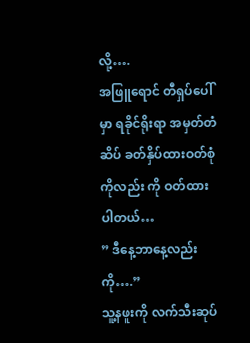လို့….
အဖြူရောင် တီရှပ်ပေါ်မှာ ရခိုင်ရိုးရာ အမှတ်တံဆိပ် ခတ်နှိပ်ထားဝတ်စုံ ကိုလည်း ကို ဝတ်ထားပါတယ်…
” ဒီနေ့ဘာနေ့လည်း ကို….”
သူ့နဖူးကို လက်သီးဆုပ်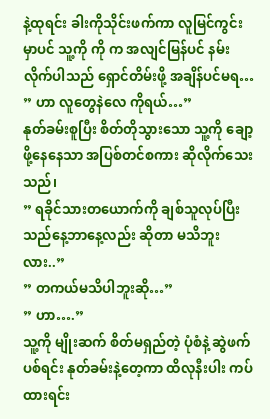နဲ့ထုရင်း ခါးကိုသိုင်းဖက်ကာ လူမြင်ကွင်းမှာပင် သူ့ကို ကို က အလျင်မြန်ပင် နမ်းလိုက်ပါသည် ရှောင်တိမ်းဖို့ အချိန်ပင်မရ…
” ဟာ လူတွေနဲလေ ကိုရယ်…”
နုတ်ခမ်းစူပြီး စိတ်တိုသွားသော သူ့ကို ချော့ဖို့နေနေသာ အပြစ်တင်စကား ဆိုလိုက်သေးသည်၊
” ရခိုင်သားတယောက်ကို ချစ်သူလုပ်ပြီး
သည်နေ့ဘာနေ့လည်း ဆိုတာ မသိဘူးလား..”
” တကယ်မသိပါဘူးဆို…”
” ဟာ….”
သူ့ကို မျိုးဆက် စိတ်မရှည်တဲ့ ပုံစံနဲ့ ဆွဲဖက်ပစ်ရင်း နုတ်ခမ်းနဲ့တေ့ကာ ထိလုနီးပါး ကပ်ထားရင်း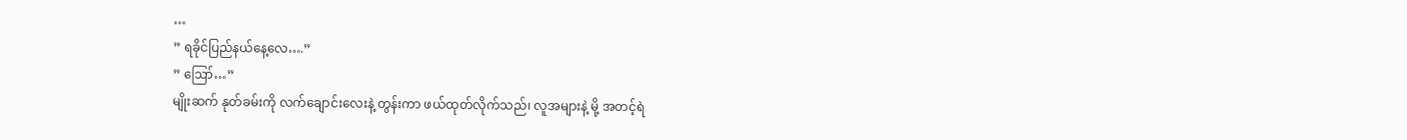…
” ရခိုင်ပြည်နယ်နေ့လေ….”
” ဪ…”
မျိုးဆက် နုတ်ခမ်းကို လက်ချောင်းလေးနဲ့ တွန်းကာ ဖယ်ထုတ်လိုက်သည်၊ လူအများနဲ့ မို့ အတင့်ရဲ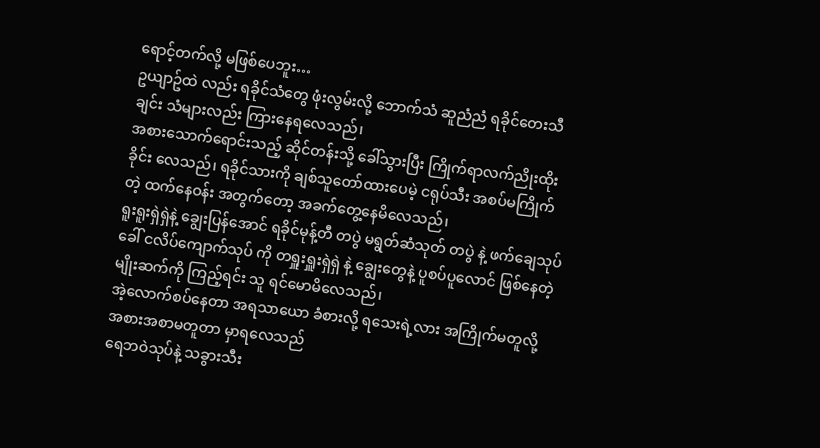ရောင့်တက်လို့ မဖြစ်ပေဘူး…
ဥယျာဥ်ထဲ လည်း ရခိုင်သံတွေ ဖုံးလွမ်းလို့ ဘောက်သံ ဆူညံညံ ရခိုင်တေးသီချင်း သံများလည်း ကြားနေရလေသည်၊
အစားသောက်ရောင်းသည့် ဆိုင်တန်းသို့ ခေါ်သွားပြီး ကြိုက်ရာလက်ညိုးထိုးခိုင်း လေသည်၊ ရခိုင်သားကို ချစ်သူတော်ထားပေမဲ့ ငရုပ်သီး အစပ်မကြိုက်တဲ့ ထက်နေဝန်း အတွက်တော့ အခက်တွေ့နေမိလေသည်၊
ရူးရူးရှဲရှဲနဲ့ ချွေးပြန်အောင် ရခိုင်မုန့်တီ တပွဲ မရွတ်ဆံသုတ် တပွဲ နဲ့ ဖက်ချေသုပ် ခေါ် ငလိပ်ကျောက်သုပ် ကို တရှူးရှူးရှဲရှဲ နဲ့ ချွေးတွေနဲ့ ပူစပ်ပူလောင် ဖြစ်နေတဲ့ မျိုးဆက်ကို ကြည့်ရင်း သူ ရင်မောမိလေသည်၊
အဲ့လောက်စပ်နေတာ အရသာယော ခံစားလို့ ရသေးရဲ့လား အကြိုက်မတူလို့ အစားအစာမတူတာ မှာရလေသည်
ရေဘဝဲသုပ်နဲ့ သခွားသီး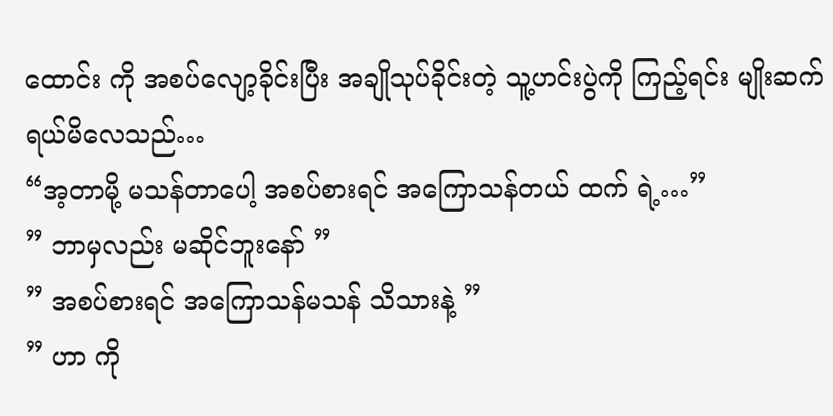ထောင်း ကို အစပ်လျော့ခိုင်းပြီး အချိုသုပ်ခိုင်းတဲ့ သူ့ဟင်းပွဲကို ကြည့်ရင်း မျိုးဆက် ရယ်မိလေသည်…
“အ့တာမို့ မသန်တာပေါ့ အစပ်စားရင် အကြောသန်တယ် ထက် ရဲ့…”
” ဘာမှလည်း မဆိုင်ဘူးနော် ”
” အစပ်စားရင် အကြောသန်မသန် သိသားနဲ့ ”
” ဟာ ကို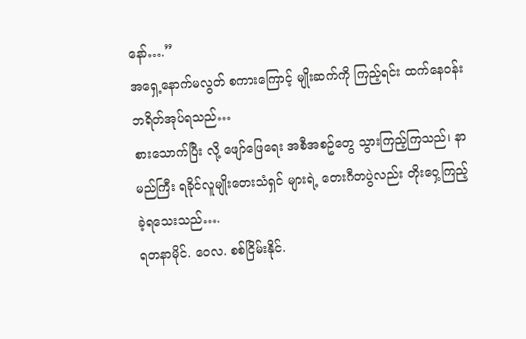နော်….”
အရှေ့နောက်မလွတ် စကားကြောင့် မျိုးဆက်ကို ကြည့်ရင်း ထက်နေဝန်း ဘရိတ်အုပ်ရသည်…
စားသောက်ပြီး လို့ ဖျော်ဖြေရေး အစီအစဥ်တွေ သွားကြည့်ကြသည်၊ နာမည်ကြီး ရခိုင်လူမျိုးတေးသံရှင် များရဲ့ တေးဂီတပွဲလည်း တိုးဝှေ့ကြည့်ခဲ့ရသေးသည်….
ရတနာမိုင်. ဝေလ. စစ်ငြိမ်းနိုင်.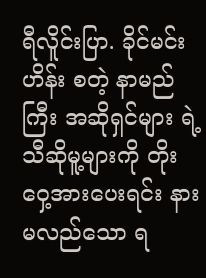ရီလိူင်းပြာ. ခိုင်မင်းဟိန်း စတဲ့ နာမည်ကြီး အဆိုရှင်များ ရဲ့ သီဆိုမူ့များကို တိုးဝှေ့အားပေးရင်း နားမလည်သော ရ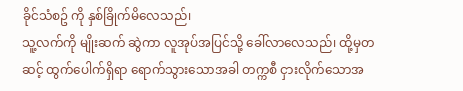ခိုင်သံစဥ် ကို နှစ်ခြိုက်မိလေသည်၊
သူ့လက်ကို မျိုးဆက် ဆွဲကာ လူအုပ်အပြင်သို့ ခေါ်လာလေသည်၊ ထို့မှတဆင့် ထွက်ပေါက်ရှိရာ ရောက်သွားသောအခါ တက္ကစီ ငှားလိုက်သောအ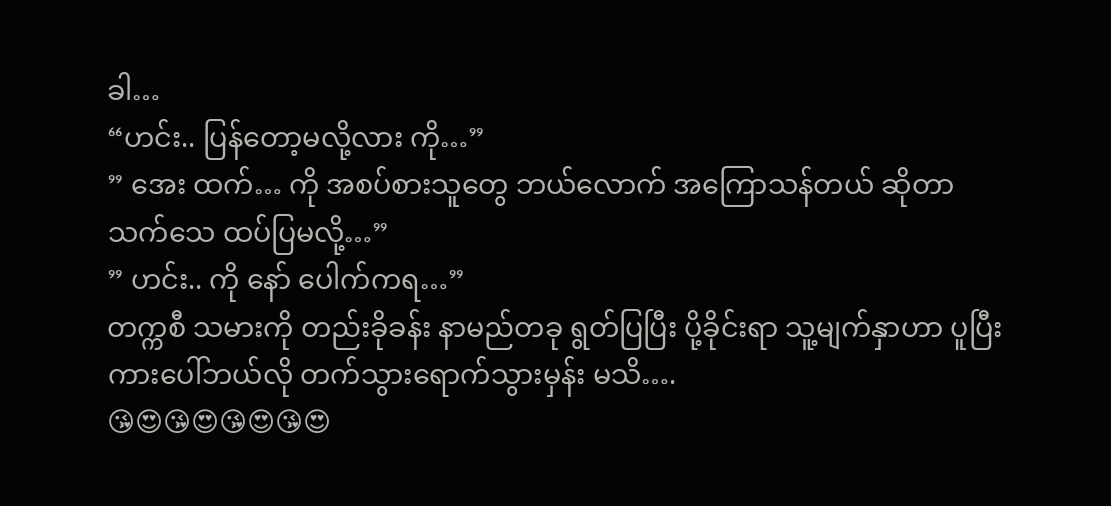ခါ…
“ဟင်း.. ပြန်တော့မလို့လား ကို…”
” အေး ထက်… ကို အစပ်စားသူတွေ ဘယ်လောက် အကြောသန်တယ် ဆိုတာ
သက်သေ ထပ်ပြမလို့…”
” ဟင်း.. ကို နော် ပေါက်ကရ…”
တက္ကစီ သမားကို တည်းခိုခန်း နာမည်တခု ရွတ်ပြပြီး ပို့ခိုင်းရာ သူ့မျက်နှာဟာ ပူပြီးကားပေါ်ဘယ်လို တက်သွားရောက်သွားမှန်း မသိ….
😘😍😘😍😘😍😘😍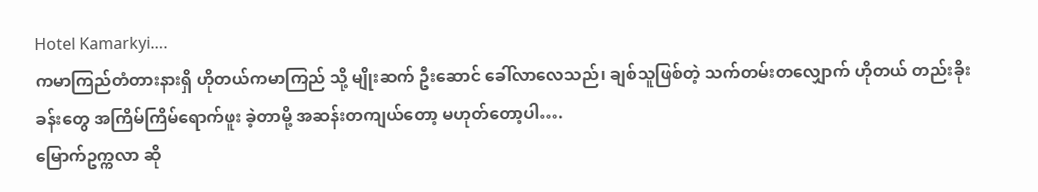Hotel Kamarkyi….
ကမာကြည်တံတားနားရှိ ဟိုတယ်ကမာကြည် သို့ မျိုးဆက် ဦးဆောင် ခေါ်လာလေသည်၊ ချစ်သူဖြစ်တဲ့ သက်တမ်းတလျှောက် ဟိုတယ် တည်းခိုးခန်းတွေ အကြိမ်ကြိမ်ရောက်ဖူး ခဲ့တာမို့ အဆန်းတကျယ်တော့ မဟုတ်တော့ပါ….
မြောက်ဥက္ကလာ ဆို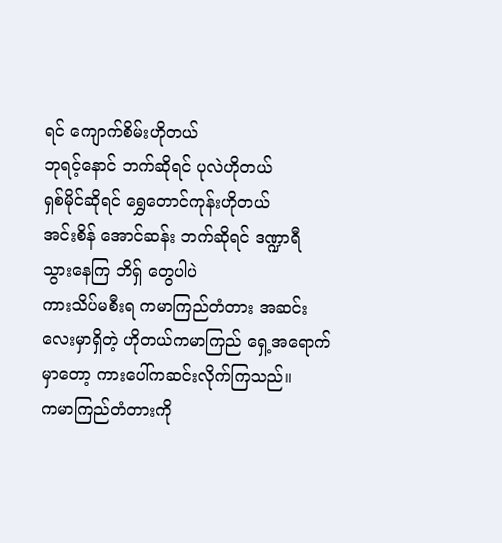ရင် ကျောက်စိမ်းဟိုတယ်
ဘုရင့်နောင် ဘက်ဆိုရင် ပုလဲဟိုတယ်
ရှစ်မိုင်ဆိုရင် ရွှေတောင်ကုန်းဟိုတယ်
အင်းစိန် အောင်ဆန်း ဘက်ဆိုရင် ဒဏ္ဍာရီ
သွားနေကြ ဘိရှ် တွေပါပဲ
ကားသိပ်မစီးရ ကမာကြည်တံတား အဆင်းလေးမှာရှိတဲ့ ဟိုတယ်ကမာကြည် ရှေ့အရောက်မှာတော့ ကားပေါ်ကဆင်းလိုက်ကြသည်။
ကမာကြည်တံတားကို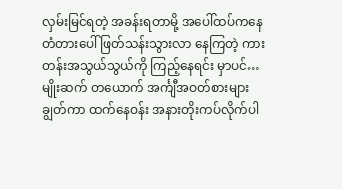လှမ်းမြင်ရတဲ့ အခန်းရတာမို့ အပေါ်ထပ်ကနေ တံတားပေါ် ဖြတ်သန်းသွားလာ နေကြတဲ့ ကားတန်းအသွယ်သွယ်ကို ကြည့်နေရင်း မှာပင်…
မျိုးဆက် တယောက် အင်္ကျီအဝတ်စားများ ချွတ်ကာ ထက်နေဝန်း အနားတိုးကပ်လိုက်ပါ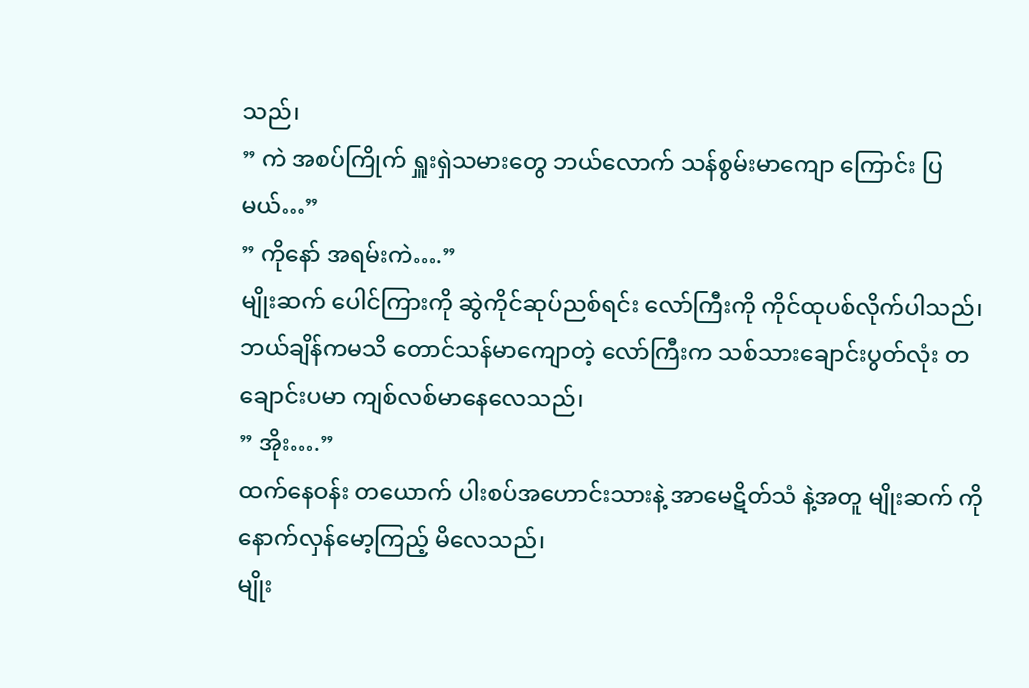သည်၊
” ကဲ အစပ်ကြိုက် ရှူးရှဲသမားတွေ ဘယ်လောက် သန်စွမ်းမာကျော ကြောင်း ပြမယ်…”
” ကိုနော် အရမ်းကဲ….”
မျိုးဆက် ပေါင်ကြားကို ဆွဲကိုင်ဆုပ်ညစ်ရင်း လော်ကြီးကို ကိုင်ထုပစ်လိုက်ပါသည်၊ ဘယ်ချိန်ကမသိ တောင်သန်မာကျောတဲ့ လော်ကြီးက သစ်သားချောင်းပွတ်လုံး တချောင်းပမာ ကျစ်လစ်မာနေလေသည်၊
” အိုး….”
ထက်နေဝန်း တယောက် ပါးစပ်အဟောင်းသားနဲ့ အာမေဋိတ်သံ နဲ့အတူ မျိုးဆက် ကို နောက်လှန်မော့ကြည့် မိလေသည်၊
မျိုး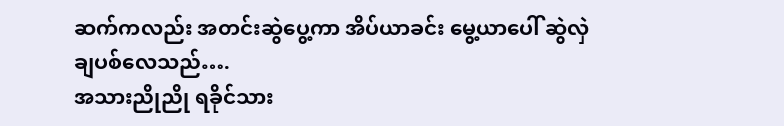ဆက်ကလည်း အတင်းဆွဲပွေ့ကာ အိပ်ယာခင်း မွေ့ယာပေါ် ဆွဲလှဲချပစ်လေသည်….
အသားညိုညို ရခိုင်သား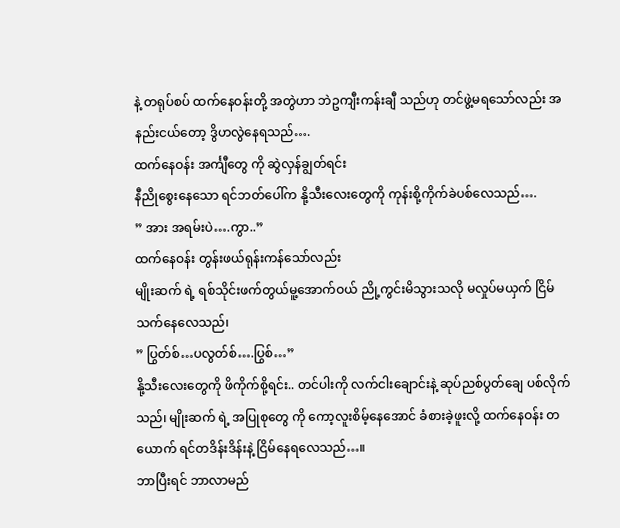နဲ့ တရုပ်စပ် ထက်နေဝန်းတို့ အတွဲဟာ ဘဲဥကျီးကန်းချီ သည်ဟု တင်ဖွဲ့မရသော်လည်း အနည်းငယ်တော့ ဒွိဟလွဲနေရသည်….
ထက်နေဝန်း အင်္ကျီတွေ ကို ဆွဲလှန်ချွတ်ရင်း
နီညိုစွေးနေသော ရင်ဘတ်ပေါ်က နို့သီးလေးတွေကို ကုန်းစို့ကိုက်ခဲပစ်လေသည်….
” အား အရမ်းပဲ….ကွာ..”
ထက်နေဝန်း တွန်းဖယ်ရုန်းကန်သော်လည်း
မျိုးဆက် ရဲ့ ရစ်သိုင်းဖက်တွယ်မူ့အောက်ဝယ် ညို့ကွင်းမိသွားသလို မလှုပ်မယှက် ငြိမ်သက်နေလေသည်၊
” ပြွတ်စ်…ပလွတ်စ်….ပြွစ်…”
နို့သီးလေးတွေကို ဖိကိုက်စို့ရင်း.. တင်ပါးကို လက်ငါးချောင်းနဲ့ ဆုပ်ညစ်ပွတ်ချေ ပစ်လိုက်သည်၊ မျိုးဆက် ရဲ့ အပြုစုတွေ ကို ကော့လူးစိမ့်နေအောင် ခံစားခဲ့ဖူးလို့ ထက်နေဝန်း တယောက် ရင်တဒိန်းဒိန်းနဲ့ ငြိမ်နေရလေသည်…။
ဘာပြီးရင် ဘာလာမည်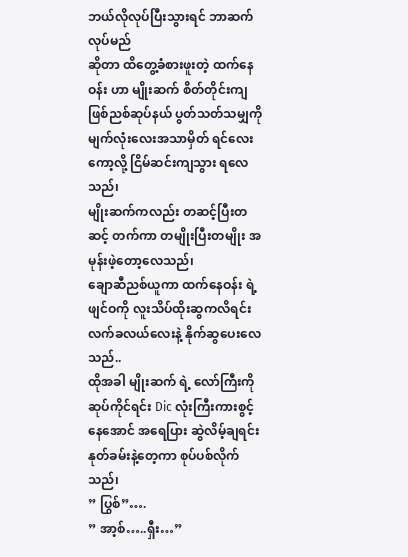ဘယ်လိုလုပ်ပြီးသွားရင် ဘာဆက်လုပ်မည်
ဆိုတာ ထိတွေ့ခံစားဖူးတဲ့ ထက်နေဝန်း ဟာ မျိုးဆက် စိတ်တိုင်းကျ ဖြစ်ညစ်ဆုပ်နယ် ပွတ်သတ်သမျှကို မျက်လုံးလေးအသာမှိတ် ရင်လေးကော့လို့ ငြိမ်ဆင်းကျသွား ရလေသည်၊
မျိုးဆက်ကလည်း တဆင့်ပြီးတဆင့် တက်ကာ တမျိုးပြီးတမျိုး အမုန်းဖဲ့တော့လေသည်၊
ချောဆီညစ်ယူကာ ထက်နေဝန်း ရဲ့ ဖျင်ဝကို လူးသိပ်ထိုးဆွကလိရင်း လက်ခလယ်လေးနဲ့ နိုက်ဆွပေးလေသည်..
ထိုအခါ မျိုးဆက် ရဲ့ လော်ကြီးကို ဆုပ်ကိုင်ရင်း Dic လုံးကြီးကားစွင့်နေအောင် အရေပြား ဆွဲလိမ့်ချရင်း နုတ်ခမ်းနဲ့တေ့ကာ စုပ်ပစ်လိုက်သည်၊
” ပြွစ်”….
” အာ့စ်…..ရှီး…”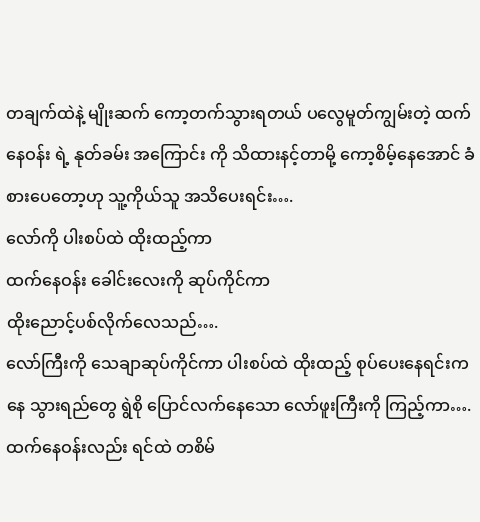တချက်ထဲနဲ့ မျိုးဆက် ကော့တက်သွားရတယ် ပလွေမူတ်ကျွမ်းတဲ့ ထက်နေဝန်း ရဲ့ နုတ်ခမ်း အကြောင်း ကို သိထားနင့်တာမို့ ကော့စိမ့်နေအောင် ခံစားပေတော့ဟု သူ့ကိုယ်သူ အသိပေးရင်း….
လော်ကို ပါးစပ်ထဲ ထိုးထည့်ကာ
ထက်နေဝန်း ခေါင်းလေးကို ဆုပ်ကိုင်ကာ
ထိုးညောင့်ပစ်လိုက်လေသည်….
လော်ကြီးကို သေချာဆုပ်ကိုင်ကာ ပါးစပ်ထဲ ထိုးထည့် စုပ်ပေးနေရင်းကနေ သွားရည်တွေ ရွဲစို ပြောင်လက်နေသော လော်ဖူးကြီးကို ကြည့်ကာ….
ထက်နေဝန်းလည်း ရင်ထဲ တစိမ်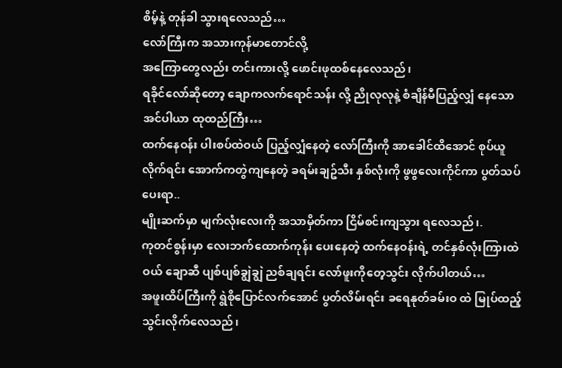စိမ့်နဲ့ တုန်ခါ သွားရလေသည်…
လော်ကြီးက အသားကုန်မာတောင်လို့
အကြောတွေလည်း တင်းကားလို့ ဖောင်းဖုထစ်နေလေသည်၊
ရခိုင်လော်ဆိုတော့ ချောကလက်ရောင်သန်း လို့ ညိုလုလုနဲ့ စံချိန်မီပြည့်လျှံ နေသော အင်ပါယာ ထုထည်ကြီး…
ထက်နေဝန်း ပါးစပ်ထဲဝယ် ပြည့်လျှံနေတဲ့ လော်ကြီးကို အာခေါင်ထိအောင် စုပ်ယူလိုက်ရင်း အောက်ကတွဲကျနေတဲ့ ခရမ်းချဥ်သီး နှစ်လုံးကို ဖွဖွလေးကိုင်ကာ ပွတ်သပ်ပေးရာ..
မျိုးဆက်မှာ မျက်လုံးလေးကို အသာမှိတ်ကာ ငြိမ်စင်းကျသွား ရလေသည်၊.
ကုတင်စွန်းမှာ လေးဘက်ထောက်ကုန်း ပေးနေတဲ့ ထက်နေဝန်းရဲ့ တင်နှစ်လုံးကြားထဲဝယ် ချောဆီ ပျစ်ပျစ်ချွဲချွဲ ညစ်ချရင်း လော်ဖူးကိုတေ့သွင်း လိုက်ပါတယ်…
အဖူးထိပ်ကြီးကို ရွဲစိုပြောင်လက်အောင် ပွတ်လိမ်းရင်း ခရေနုတ်ခမ်းဝ ထဲ မြုပ်ထည့်သွင်းလိုက်လေသည်၊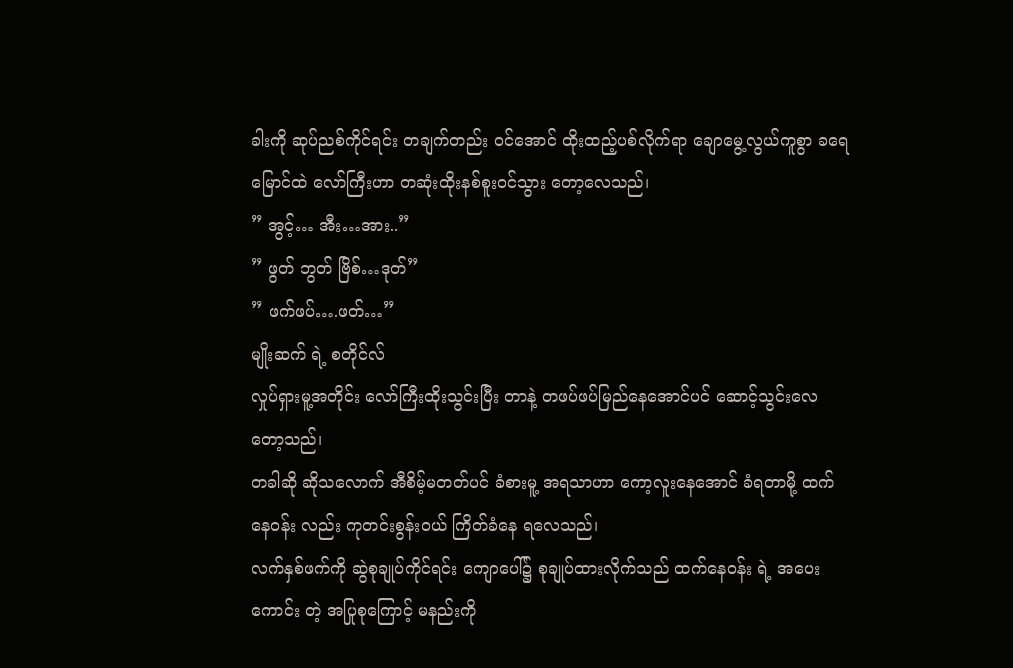ခါးကို ဆုပ်ညစ်ကိုင်ရင်း တချက်တည်း ဝင်အောင် ထိုးထည့်ပစ်လိုက်ရာ ချောမွေ့လွယ်ကူစွာ ခရေမြောင်ထဲ လော်ကြီးဟာ တဆုံးထိုးနစ်စူးဝင်သွား တော့လေသည်၊
” အွင့်… အီး…အား..”
” ဖွတ် ဘွတ် ဗြိစ်…ဒုတ်”
” ဖက်ဖပ်….ဖတ်…”
မျိုးဆက် ရဲ့ စတိုင်လ်
လှုပ်ရှားမူ့အတိုင်း လော်ကြီးထိုးသွင်းပြီး တာနဲ့ တဖပ်ဖပ်မြည်နေအောင်ပင် ဆောင့်သွင်းလေတော့သည်၊
တခါဆို ဆိုသလောက် အီစိမ့်မတတ်ပင် ခံစားမူ့ အရသာဟာ ကော့လူးနေအောင် ခံရတာမို့ ထက်နေဝန်း လည်း ကုတင်းစွန်းဝယ် ကြိတ်ခံနေ ရလေသည်၊
လက်နှစ်ဖက်ကို ဆွဲစုချုပ်ကိုင်ရင်း ကျောပေါ်၌ စုချုပ်ထားလိုက်သည် ထက်နေဝန်း ရဲ့ အပေးကောင်း တဲ့ အပြုစုကြောင့် မနည်းကို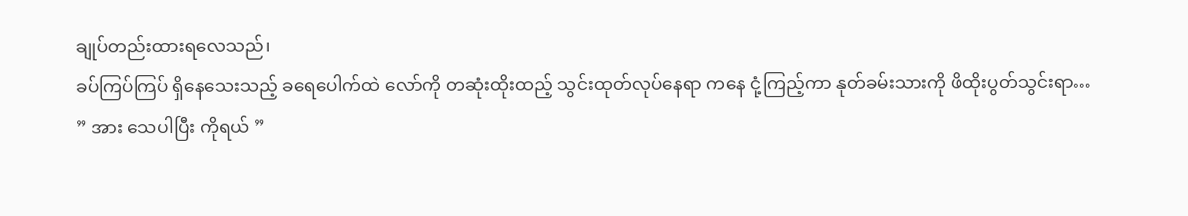ချုပ်တည်းထားရလေသည်၊
ခပ်ကြပ်ကြပ် ရှိနေသေးသည့် ခရေပေါက်ထဲ လော်ကို တဆုံးထိုးထည့် သွင်းထုတ်လုပ်နေရာ ကနေ ငုံ့ကြည့်ကာ နုတ်ခမ်းသားကို ဖိထိုးပွတ်သွင်းရာ…
” အား သေပါပြီး ကိုရယ် ”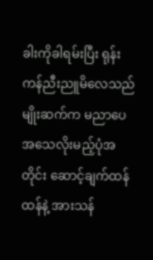ခါးကိုခါရမ်းပြီး ရုန်းကန်ညီးညူမိလေသည်
မျိုးဆက်က မညာပေ အသေလိုးမည့်ပုံအတိုင်း ဆောင့်ချက်ထန်ထန်နဲ့ အားသန်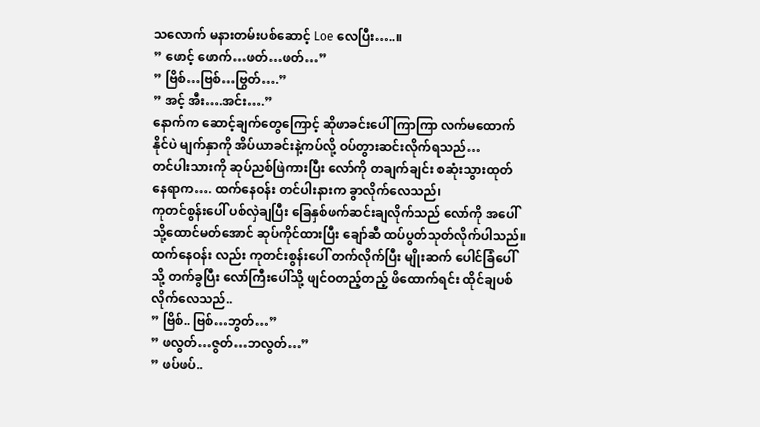သလောက် မနားတမ်းပစ်ဆောင့် Loe လေပြီး…..။
” ဖောင့် ဖောက်…ဖတ်…ဖတ်…”
” ဗြိစ်…ဗြစ်…ဗြွတ်….”
” အင့် အီး….အင်း….”
နောက်က ဆောင့်ချက်တွေကြောင့် ဆိုဖာခင်းပေါ် ကြာကြာ လက်မထောက်နိုင်ပဲ မျက်နှာကို အိပ်ယာခင်းနဲ့ကပ်လို့ ဝပ်တွားဆင်းလိုက်ရသည်…
တင်ပါးသားကို ဆုပ်ညစ်ဖြဲကားပြီး လော်ကို တချက်ချင်း စဆုံးသွားထုတ် နေရာက…. ထက်နေဝန်း တင်ပါးနားက ခွာလိုက်လေသည်၊
ကုတင်စွန်းပေါ် ပစ်လှဲချပြီး ခြေနှစ်ဖက်ဆင်းချလိုက်သည် လော်ကို အပေါ်သို့ထောင်မတ်အောင် ဆုပ်ကိုင်ထားပြီး ချော်ဆီ ထပ်ပွတ်သုတ်လိုက်ပါသည်။
ထက်နေဝန်း လည်း ကုတင်းစွန်းပေါ် တက်လိုက်ပြီး မျိုးဆက် ပေါင်ခြံပေါ်သို့ တက်ခွပြီး လော်ကြီးပေါ်သို့ ဖျင်ဝတည့်တည့် ဖိထောက်ရင်း ထိုင်ချပစ်လိုက်လေသည်..
” ဗြိစ်.. ဗြစ်…ဘွတ်…”
” ဖလွတ်…ဇွတ်…ဘလွတ်…”
” ဖပ်ဖပ်..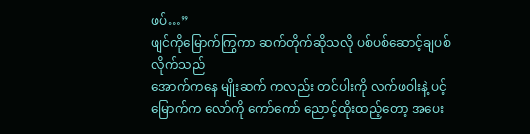ဖပ်…”
ဖျင်ကိုမြောက်ကြွကာ ဆက်တိုက်ဆိုသလို ပစ်ပစ်ဆောင့်ချပစ်လိုက်သည်
အောက်ကနေ မျိုးဆက် ကလည်း တင်ပါးကို လက်ဖဝါးနဲ့ ပင့်မြောက်က လော်ကို ကော်ကော် ညောင့်ထိုးထည့်တော့ အပေး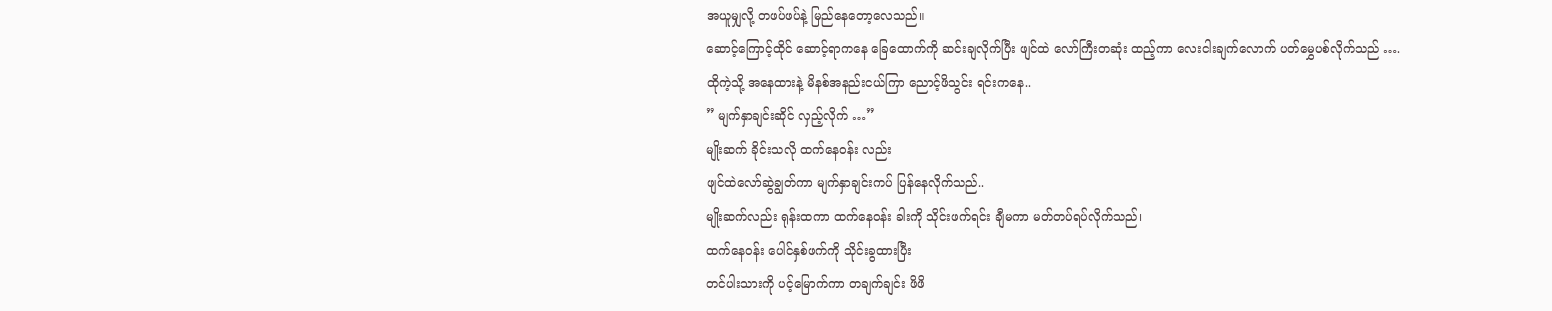အယူမျှလို့ တဖပ်ဖပ်နဲ့ မြည်နေတော့လေသည်။
ဆောင့်ကြောင့်ထိုင် ဆောင့်ရာကနေ ခြေထောက်ကို ဆင်းချလိုက်ပြီး ဖျင်ထဲ လော်ကြီးတဆုံး ထည့်ကာ လေးငါးချက်လောက် ပတ်မွှေပစ်လိုက်သည် ….
ထိုကဲ့သို့ အနေထားနဲ့ မိနစ်အနည်းငယ်ကြာ ညောင့်ဖိသွင်း ရင်းကနေ..
” မျက်နှာချင်းဆိုင် လှည့်လိုက် …”
မျိုးဆက် ခိုင်းသလို ထက်နေဝန်း လည်း
ဖျင်ထဲလော်ဆွဲချွတ်ကာ မျက်နှာချင်းကပ် ပြန်နေလိုက်သည်..
မျိုးဆက်လည်း ရုန်းထကာ ထက်နေဝန်း ခါးကို သိုင်းဖက်ရင်း ချီမကာ မတ်တပ်ရပ်လိုက်သည်၊
ထက်နေဝန်း ပေါင်နှစ်ဖက်ကို သိုင်းခွထားပြီး
တင်ပါးသားကို ပင့်မြောက်ကာ တချက်ချင်း ဖိဖိ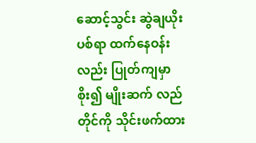ဆောင့်သွင်း ဆွဲချယိုးပစ်ရာ ထက်နေဝန်း လည်း ပြုတ်ကျမှာစိုး၍ မျိုးဆက် လည်တိုင်ကို သိုင်းဖက်ထား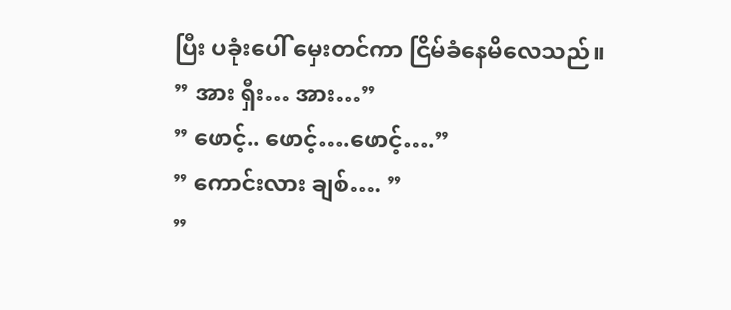ပြီး ပခုံးပေါ် မှေးတင်ကာ ငြိမ်ခံနေမိလေသည်။
” အား ရှီး… အား…”
” ဖောင့်.. ဖောင့်….ဖောင့်….”
” ကောင်းလား ချစ်…. ”
”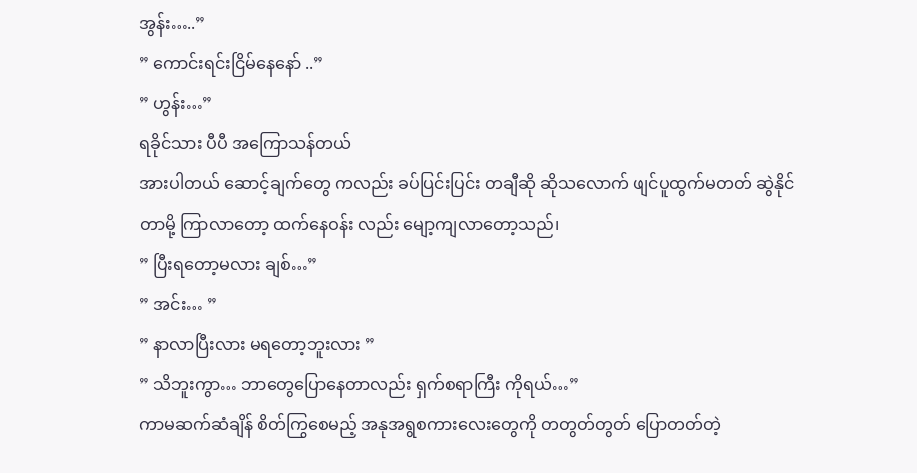အွန်း…..”
” ကောင်းရင်းငြိမ်နေနော် ..”
” ဟွန်း…”
ရခိုင်သား ပီပီ အကြောသန်တယ်
အားပါတယ် ဆောင့်ချက်တွေ ကလည်း ခပ်ပြင်းပြင်း တချီဆို ဆိုသလောက် ဖျင်ပူထွက်မတတ် ဆွဲနိုင်တာမို့ ကြာလာတော့ ထက်နေဝန်း လည်း မျော့ကျလာတော့သည်၊
” ပြီးရတော့မလား ချစ်…”
” အင်း… ”
” နာလာပြီးလား မရတော့ဘူးလား ”
” သိဘူးကွာ… ဘာတွေပြောနေတာလည်း ရှက်စရာကြီး ကိုရယ်…”
ကာမဆက်ဆံချိန် စိတ်ကြွစေမည့် အနုအရွစကားလေးတွေကို တတွတ်တွတ် ပြောတတ်တဲ့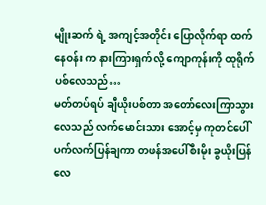မျိုးဆက် ရဲ့ အကျင့်အတိုင်း ပြောလိုက်ရာ ထက်နေဝန်း က နားကြားရှက်လို့ ကျောကုန်းကို ထုရိုက်ပစ်လေသည်…
မတ်တပ်ရပ် ချီယိုးပစ်တာ အတော်လေးကြာသွားလေသည် လက်မောင်းသား အောင့်မှ ကုတင်ပေါ် ပက်လက်ပြန်ချကာ တဖန်အပေါ်စီးမိုး ခွယိုးပြန်လေ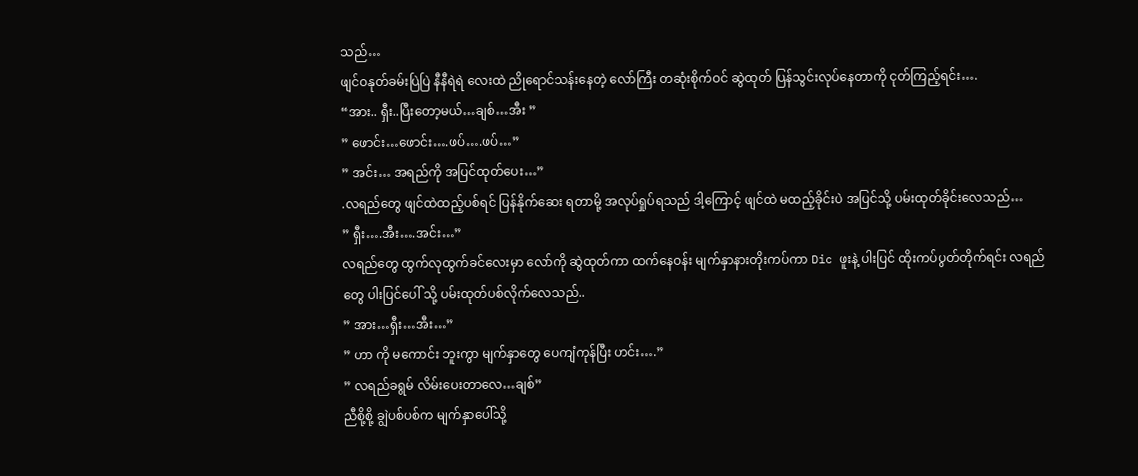သည်…
ဖျင်ဝနုတ်ခမ်းပြဲပြဲ နီနီရဲရဲ လေးထဲ ညိုရောင်သန်းနေတဲ့ လော်ကြီး တဆုံးစိုက်ဝင် ဆွဲထုတ် ပြန်သွင်းလုပ်နေတာကို ငုတ်ကြည့်ရင်း….
“အား.. ရှီး..ပြီးတော့မယ်…ချစ်…အီး ”
” ဖောင်း…ဖောင်း….ဖပ်….ဖပ်…”
” အင်း… အရည်ကို အပြင်ထုတ်ပေး…”
.လရည်တွေ ဖျင်ထဲထည့်ပစ်ရင် ပြန်နိုက်ဆေး ရတာမို့ အလုပ်ရှုပ်ရသည် ဒါ့ကြောင့် ဖျင်ထဲ မထည့်ခိုင်းပဲ အပြင်သို့ ပမ်းထုတ်ခိုင်းလေသည်…
” ရှီး….အီး….အင်း…”
လရည်တွေ ထွက်လုထွက်ခင်လေးမှာ လော်ကို ဆွဲထုတ်ကာ ထက်နေဝန်း မျက်နှာနားတိုးကပ်ကာ Dic ဖူးနဲ့ ပါးပြင် ထိုးကပ်ပွတ်တိုက်ရင်း လရည်တွေ ပါးပြင်ပေါ် သို့ ပမ်းထုတ်ပစ်လိုက်လေသည်..
” အား…ရှီး…အီး…”
” ဟာ ကို မကောင်း ဘူးကွာ မျက်နှာတွေ ပေကျံကုန်ပြီး ဟင်း….”
” လရည်ခရွမ် လိမ်းပေးတာလေ…ချစ်”
ညီစို့စို့ ချွဲပစ်ပစ်က မျက်နှာပေါ်သို့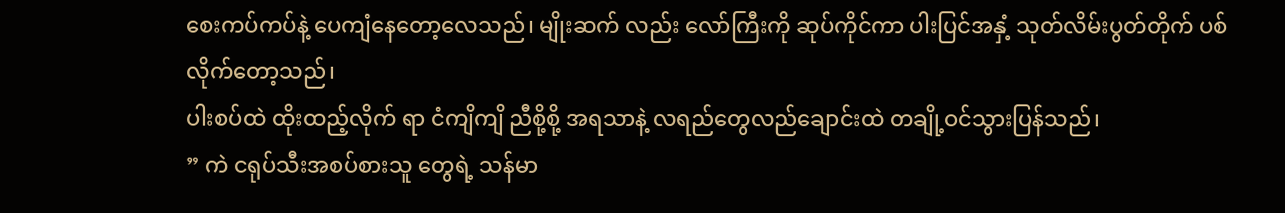စေးကပ်ကပ်နဲ့ ပေကျံနေတော့လေသည်၊ မျိုးဆက် လည်း လော်ကြီးကို ဆုပ်ကိုင်ကာ ပါးပြင်အနှံ့ သုတ်လိမ်းပွတ်တိုက် ပစ်လိုက်တော့သည်၊
ပါးစပ်ထဲ ထိုးထည့်လိုက် ရာ ငံကျိကျိ ညီစို့စို့ အရသာနဲ့ လရည်တွေလည်ချောင်းထဲ တချို့ဝင်သွားပြန်သည်၊
” ကဲ ငရုပ်သီးအစပ်စားသူ တွေရဲ့ သန်မာ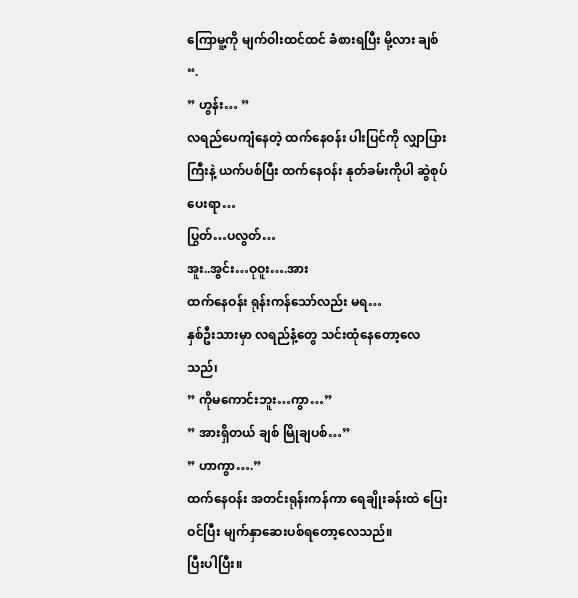ကြောမူ့ကို မျက်ဝါးထင်ထင် ခံစားရပြီး မို့လား ချစ် “.
” ဟွန်း… ”
လရည်ပေကျံနေတဲ့ ထက်နေဝန်း ပါးပြင်ကို လျှာပြားကြီးနဲ့ ယက်ပစ်ပြီး ထက်နေဝန်း နုတ်ခမ်းကိုပါ ဆွဲစုပ်ပေးရာ…
ပြွတ်…ပလွတ်…
အူး..အွင်း…ဝုဝူး….အား
ထက်နေဝန်း ရုန်းကန်သော်လည်း မရ…
နှစ်ဦးသားမှာ လရည်နံ့တွေ သင်းထုံနေတော့လေသည်၊
” ကိုမကောင်းဘူး…ကွာ…”
” အားရှိတယ် ချစ် မြိုချပစ်…”
” ဟာကွာ….”
ထက်နေဝန်း အတင်းရုန်းကန်ကာ ရေချိုးခန်းထဲ ပြေးဝင်ပြီး မျက်နှာဆေးပစ်ရတော့လေသည်။
ပြီးပါပြီး။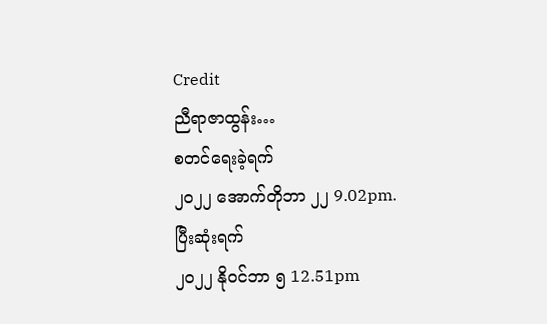Credit
ညီရာဇာထွန်း…
စတင်ရေးခဲ့ရက်
၂၀၂၂ အောက်တိုဘာ ၂၂ 9.02pm.
ပြီးဆုံးရက်
၂၀၂၂ နိုဝင်ဘာ ၅ 12.51pm